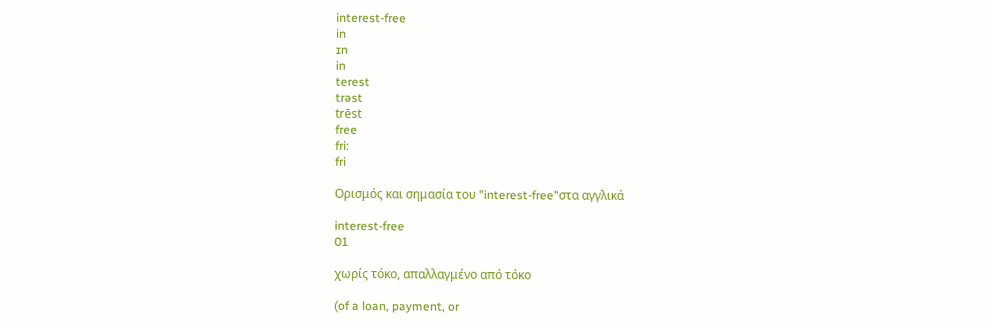interest-free
in
ɪn
in
terest
trəst
trēst
free
fri:
fri

Ορισμός και σημασία του "interest-free"στα αγγλικά

interest-free
01

χωρίς τόκο, απαλλαγμένο από τόκο

(of a loan, payment, or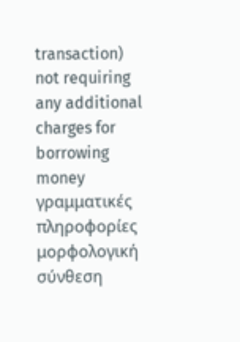transaction) not requiring any additional charges for borrowing money
γραμματικές πληροφορίες
μορφολογική σύνθεση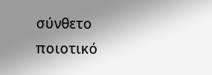σύνθετο
ποιοτικό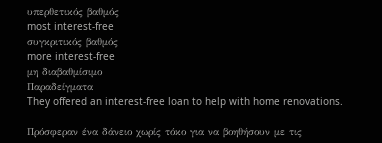υπερθετικός βαθμός
most interest-free
συγκριτικός βαθμός
more interest-free
μη διαβαθμίσιμο
Παραδείγματα
They offered an interest-free loan to help with home renovations.

Πρόσφεραν ένα δάνειο χωρίς τόκο για να βοηθήσουν με τις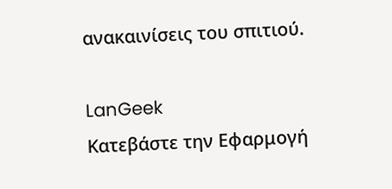ανακαινίσεις του σπιτιού.

LanGeek
Κατεβάστε την Εφαρμογή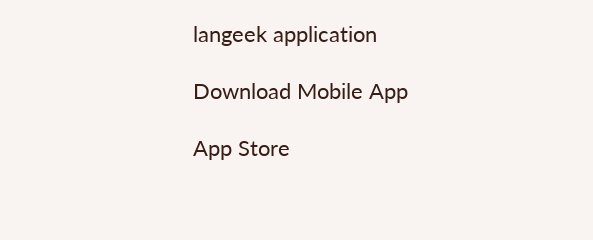langeek application

Download Mobile App

App Store